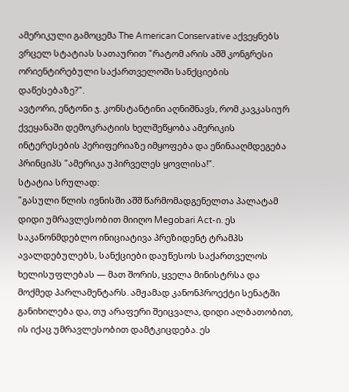ამერიკული გამოცემა The American Conservative აქვეყნებს ვრცელ სტატიას სათაურით "რატომ არის აშშ კონგრესი ორიენტირებული საქართველოში სანქციების დაწესებაზე?".
ავტორი, ენტონი ჯ. კონსტანტინი აღნიშნავს, რომ კავკასიურ ქვეყანაში დემოკრატიის ხელშეწყობა ამერიკის ინტერესების პერიფერიაზე იმყოფება და ეწინააღმდეგება პრინციპს "ამერიკა უპირველეს ყოვლისა!".
სტატია სრულად:
"გასული წლის ივნისში აშშ წარმომადგენელთა პალატამ დიდი უმრავლესობით მიიღო Megobari Act-ი. ეს საკანონმდებლო ინიციატივა პრეზიდენტ ტრამპს ავალდებულებს, სანქციები დაუწესოს საქართველოს ხელისუფლებას — მათ შორის, ყველა მინისტრსა და მოქმედ პარლამენტარს. ამჟამად კანონპროექტი სენატში განიხილება და, თუ არაფერი შეიცვალა, დიდი ალბათობით, ის იქაც უმრავლესობით დამტკიცდება. ეს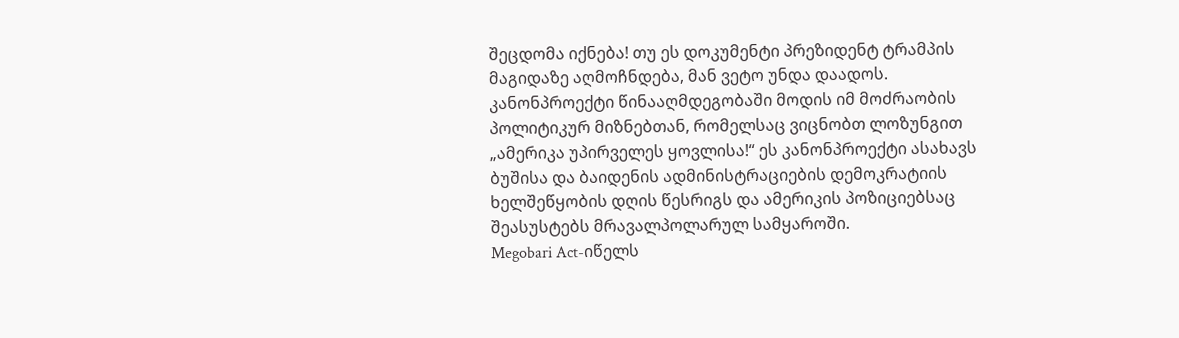შეცდომა იქნება! თუ ეს დოკუმენტი პრეზიდენტ ტრამპის მაგიდაზე აღმოჩნდება, მან ვეტო უნდა დაადოს.
კანონპროექტი წინააღმდეგობაში მოდის იმ მოძრაობის პოლიტიკურ მიზნებთან, რომელსაც ვიცნობთ ლოზუნგით „ამერიკა უპირველეს ყოვლისა!“ ეს კანონპროექტი ასახავს ბუშისა და ბაიდენის ადმინისტრაციების დემოკრატიის ხელშეწყობის დღის წესრიგს და ამერიკის პოზიციებსაც შეასუსტებს მრავალპოლარულ სამყაროში.
Megobari Act-იწელს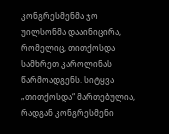კონგრესმენმა ჯო უილსონმა დააინიცირა, რომელიც, თითქოსდა სამხრეთ კაროლინას წარმოადგენს. სიტყვა „თითქოსდა“ მართებულია, რადგან კონგრესმენი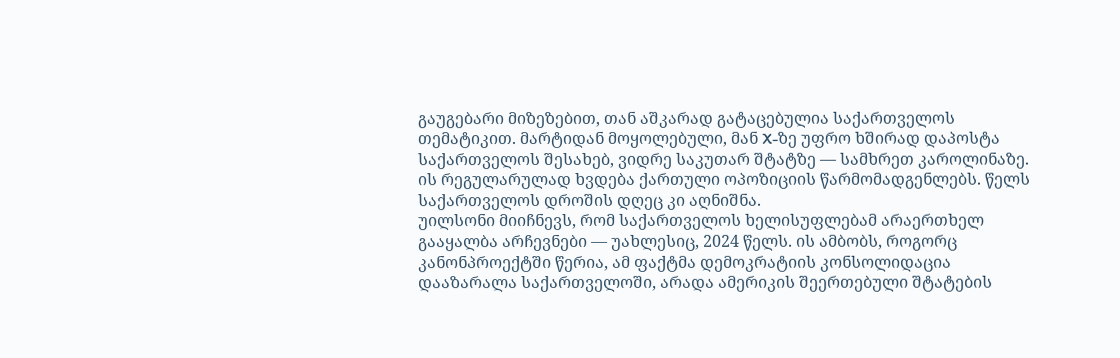გაუგებარი მიზეზებით, თან აშკარად გატაცებულია საქართველოს თემატიკით. მარტიდან მოყოლებული, მან X-ზე უფრო ხშირად დაპოსტა საქართველოს შესახებ, ვიდრე საკუთარ შტატზე — სამხრეთ კაროლინაზე. ის რეგულარულად ხვდება ქართული ოპოზიციის წარმომადგენლებს. წელს საქართველოს დროშის დღეც კი აღნიშნა.
უილსონი მიიჩნევს, რომ საქართველოს ხელისუფლებამ არაერთხელ გააყალბა არჩევნები — უახლესიც, 2024 წელს. ის ამბობს, როგორც კანონპროექტში წერია, ამ ფაქტმა დემოკრატიის კონსოლიდაცია დააზარალა საქართველოში, არადა ამერიკის შეერთებული შტატების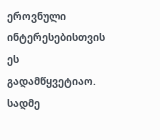ეროვნული ინტერესებისთვის ეს გადამწყვეტიაო. სადმე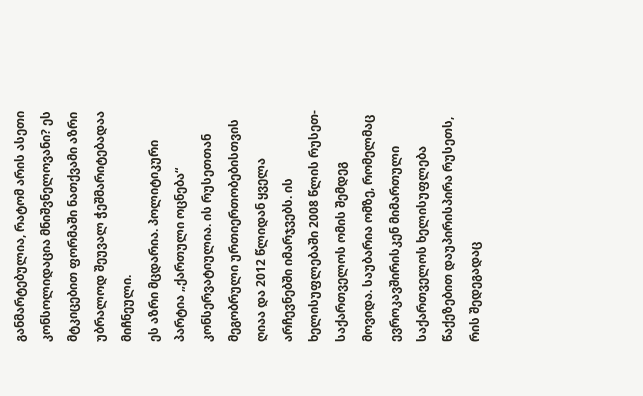განმარტებულია, რატომ არის ასეთი კონსოლიდაცია მნიშვნელოვანი? ეს მტკიცებით ფორმაში ნათქვამი აზრი უბრალოდ შეუვალ ჭეშმარიტებადაა მიჩნეული.
ეს აზრი მცდარია. პოლიტიკური პარტია „ქართული ოცნება“ კონსერვატიულია. ის რუსეთთან მეგობრული ურთიერთობებისთვის ღიაა და 2012 წლიდან ყველა არჩევნებში იმარჯვებს. ის ხელისუფლებაში 2008 წლის რუსეთ-საქართველოს ომის შემდეგ მოვიდა. საუბარია ომზე, რომელმაც ევროკავშირისკენ მიმართული საქართველოს ხელისუფლება წაქეზებით დაუპირისპირა რუსეთს, რის შედეგადაც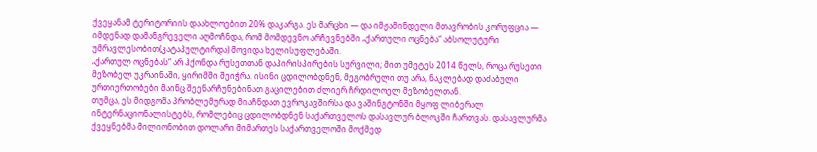ქვეყანამ ტერიტორიის დაახლოებით 20% დაკარგა. ეს მარცხი — და იმჟამინდელი მთავრობის კორუფცია — იმდენად დამანგრეველი აღმოჩნდა, რომ მომდევნო არჩევნებში „ქართული ოცნება“ აბსოლუტური უმრავლესობით(კატაპულტირდა) მოვიდა ხელისუფლებაში.
„ქართულ ოცნებას“ არ ჰქონდა რუსეთთან დაპირისპირების სურვილი; მით უმეტეს 2014 წელს, როცა რუსეთი მეზობელ უკრაინაში, ყირიმში შეიჭრა. ისინი ცდილობდნენ, მეგობრული თუ არა, ნაკლებად დაძაბული ურთიერთობები მაინც შეენარჩუნებინათ გაცილებით ძლიერ ჩრდილოელ მეზობელთან.
თუმცა, ეს მიდგომა პრობლემურად მიაჩნდათ ევროკავშირსა და ვაშინგტონში მყოფ ლიბერალ ინტერნაციონალისტებს, რომლებიც ცდილობდნენ საქართველოს დასავლურ ბლოკში ჩართვას. დასავლურმა ქვეყნებმა მილიონობით დოლარი მიმართეს საქართველოში მოქმედ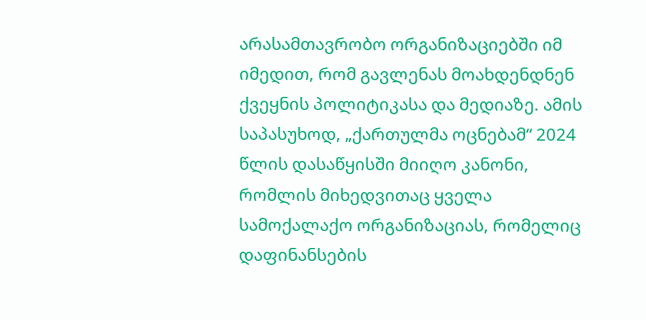არასამთავრობო ორგანიზაციებში იმ იმედით, რომ გავლენას მოახდენდნენ ქვეყნის პოლიტიკასა და მედიაზე. ამის საპასუხოდ, „ქართულმა ოცნებამ“ 2024 წლის დასაწყისში მიიღო კანონი, რომლის მიხედვითაც ყველა სამოქალაქო ორგანიზაციას, რომელიც დაფინანსების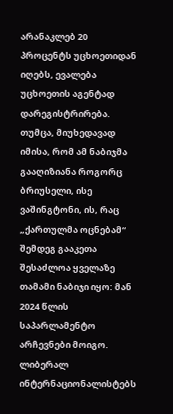არანაკლებ 20 პროცენტს უცხოეთიდან იღებს, ევალება უცხოეთის აგენტად დარეგისტრირება.
თუმცა, მიუხედავად იმისა, რომ ამ ნაბიჯმა გააღიზიანა როგორც ბრიუსელი, ისე ვაშინგტონი, ის, რაც „ქართულმა ოცნებამ“ შემდეგ გააკეთა შესაძლოა ყველაზე თამამი ნაბიჯი იყო: მან 2024 წლის საპარლამენტო არჩევნები მოიგო. ლიბერალ ინტერნაციონალისტებს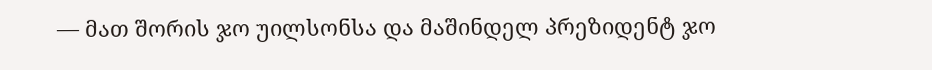— მათ შორის ჯო უილსონსა და მაშინდელ პრეზიდენტ ჯო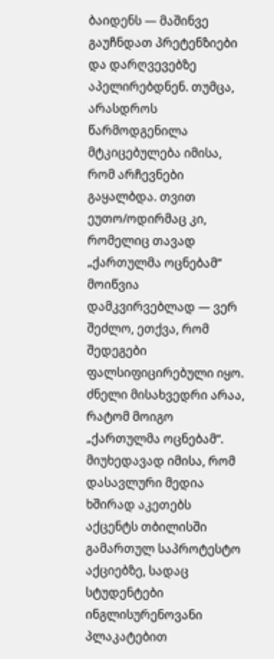ბაიდენს — მაშინვე გაუჩნდათ პრეტენზიები და დარღვევებზე აპელირებდნენ. თუმცა, არასდროს წარმოდგენილა მტკიცებულება იმისა, რომ არჩევნები გაყალბდა. თვით ეუთო/ოდირმაც კი, რომელიც თავად „ქართულმა ოცნებამ“ მოიწვია დამკვირვებლად — ვერ შეძლო, ეთქვა, რომ შედეგები ფალსიფიცირებული იყო.
ძნელი მისახვედრი არაა, რატომ მოიგო „ქართულმა ოცნებამ“. მიუხედავად იმისა, რომ დასავლური მედია ხშირად აკეთებს აქცენტს თბილისში გამართულ საპროტესტო აქციებზე, სადაც სტუდენტები ინგლისურენოვანი პლაკატებით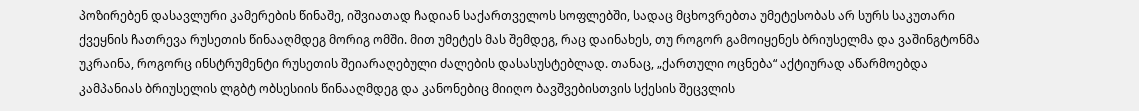პოზირებენ დასავლური კამერების წინაშე, იშვიათად ჩადიან საქართველოს სოფლებში, სადაც მცხოვრებთა უმეტესობას არ სურს საკუთარი ქვეყნის ჩათრევა რუსეთის წინააღმდეგ მორიგ ომში. მით უმეტეს მას შემდეგ, რაც დაინახეს, თუ როგორ გამოიყენეს ბრიუსელმა და ვაშინგტონმა უკრაინა, როგორც ინსტრუმენტი რუსეთის შეიარაღებული ძალების დასასუსტებლად. თანაც, „ქართული ოცნება“ აქტიურად აწარმოებდა კამპანიას ბრიუსელის ლგბტ ობსესიის წინააღმდეგ და კანონებიც მიიღო ბავშვებისთვის სქესის შეცვლის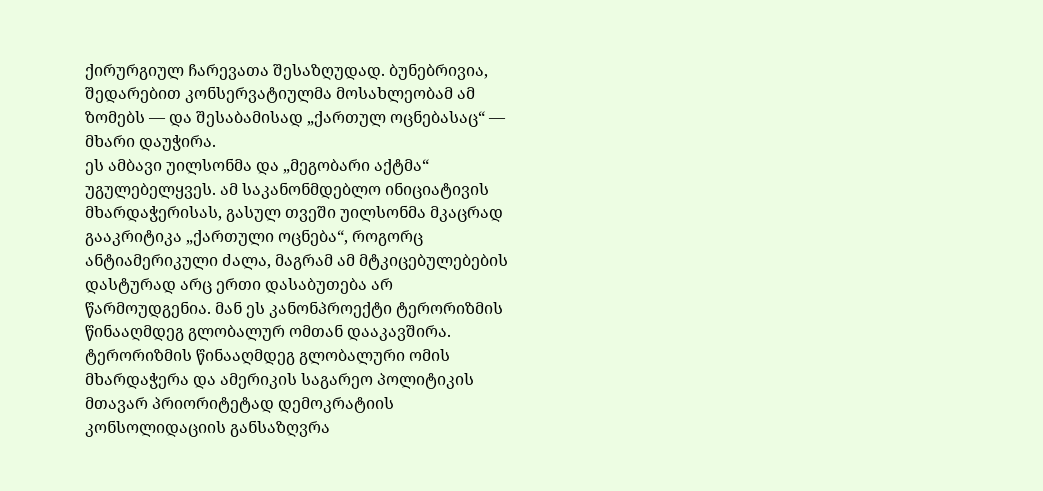ქირურგიულ ჩარევათა შესაზღუდად. ბუნებრივია, შედარებით კონსერვატიულმა მოსახლეობამ ამ ზომებს — და შესაბამისად „ქართულ ოცნებასაც“ — მხარი დაუჭირა.
ეს ამბავი უილსონმა და „მეგობარი აქტმა“ უგულებელყვეს. ამ საკანონმდებლო ინიციატივის მხარდაჭერისას, გასულ თვეში უილსონმა მკაცრად გააკრიტიკა „ქართული ოცნება“, როგორც ანტიამერიკული ძალა, მაგრამ ამ მტკიცებულებების დასტურად არც ერთი დასაბუთება არ წარმოუდგენია. მან ეს კანონპროექტი ტერორიზმის წინააღმდეგ გლობალურ ომთან დააკავშირა.
ტერორიზმის წინააღმდეგ გლობალური ომის მხარდაჭერა და ამერიკის საგარეო პოლიტიკის მთავარ პრიორიტეტად დემოკრატიის კონსოლიდაციის განსაზღვრა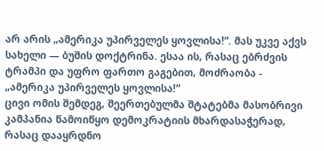არ არის „ამერიკა უპირველეს ყოვლისა!“. მას უკვე აქვს სახელი — ბუშის დოქტრინა. ესაა ის, რასაც ებრძვის ტრამპი და უფრო ფართო გაგებით, მოძრაობა - „ამერიკა უპირველეს ყოვლისა!“
ცივი ომის შემდეგ, შეერთებულმა შტატებმა მასობრივი კამპანია წამოიწყო დემოკრატიის მხარდასაჭერად, რასაც დააყრდნო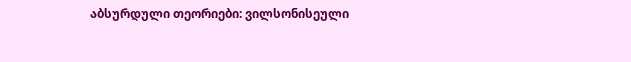აბსურდული თეორიები: ვილსონისეული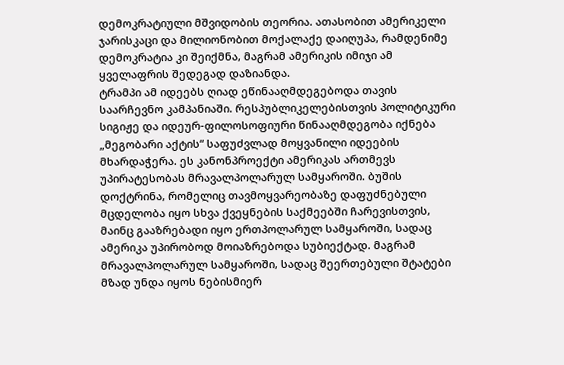დემოკრატიული მშვიდობის თეორია. ათასობით ამერიკელი ჯარისკაცი და მილიონობით მოქალაქე დაიღუპა, რამდენიმე დემოკრატია კი შეიქმნა, მაგრამ ამერიკის იმიჯი ამ ყველაფრის შედეგად დაზიანდა.
ტრამპი ამ იდეებს ღიად ეწინააღმდეგებოდა თავის საარჩევნო კამპანიაში. რესპუბლიკელებისთვის პოლიტიკური სიგიჟე და იდეურ-ფილოსოფიური წინააღმდეგობა იქნება „მეგობარი აქტის“ საფუძვლად მოყვანილი იდეების მხარდაჭერა. ეს კანონპროექტი ამერიკას ართმევს უპირატესობას მრავალპოლარულ სამყაროში. ბუშის დოქტრინა, რომელიც თავმოყვარეობაზე დაფუძნებული მცდელობა იყო სხვა ქვეყნების საქმეებში ჩარევისთვის, მაინც გააზრებადი იყო ერთპოლარულ სამყაროში, სადაც ამერიკა უპირობოდ მოიაზრებოდა სუბიექტად. მაგრამ მრავალპოლარულ სამყაროში, სადაც შეერთებული შტატები მზად უნდა იყოს ნებისმიერ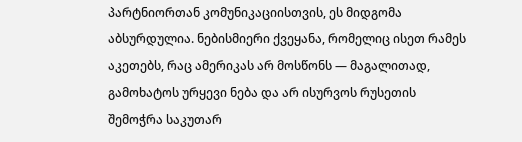პარტნიორთან კომუნიკაციისთვის, ეს მიდგომა აბსურდულია. ნებისმიერი ქვეყანა, რომელიც ისეთ რამეს აკეთებს, რაც ამერიკას არ მოსწონს — მაგალითად, გამოხატოს ურყევი ნება და არ ისურვოს რუსეთის შემოჭრა საკუთარ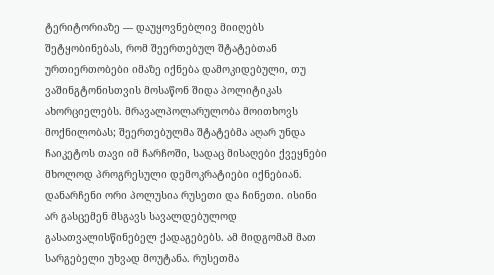ტერიტორიაზე — დაუყოვნებლივ მიიღებს შეტყობინებას, რომ შეერთებულ შტატებთან ურთიერთობები იმაზე იქნება დამოკიდებული, თუ ვაშინგტონისთვის მოსაწონ შიდა პოლიტიკას ახორციელებს. მრავალპოლარულობა მოითხოვს მოქნილობას; შეერთებულმა შტატებმა აღარ უნდა ჩაიკეტოს თავი იმ ჩარჩოში, სადაც მისაღები ქვეყნები მხოლოდ პროგრესული დემოკრატიები იქნებიან.
დანარჩენი ორი პოლუსია რუსეთი და ჩინეთი. ისინი არ გასცემენ მსგავს სავალდებულოდ გასათვალისწინებელ ქადაგებებს. ამ მიდგომამ მათ სარგებელი უხვად მოუტანა. რუსეთმა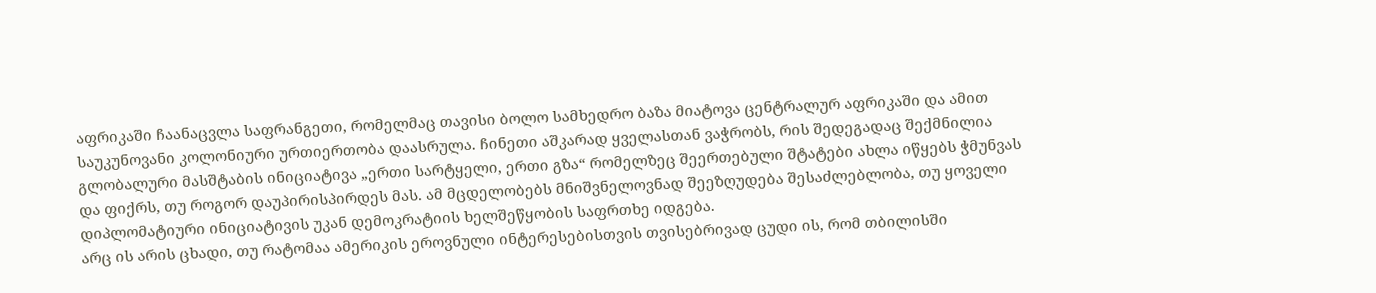აფრიკაში ჩაანაცვლა საფრანგეთი, რომელმაც თავისი ბოლო სამხედრო ბაზა მიატოვა ცენტრალურ აფრიკაში და ამით საუკუნოვანი კოლონიური ურთიერთობა დაასრულა. ჩინეთი აშკარად ყველასთან ვაჭრობს, რის შედეგადაც შექმნილია გლობალური მასშტაბის ინიციატივა „ერთი სარტყელი, ერთი გზა“ რომელზეც შეერთებული შტატები ახლა იწყებს ჭმუნვას და ფიქრს, თუ როგორ დაუპირისპირდეს მას. ამ მცდელობებს მნიშვნელოვნად შეეზღუდება შესაძლებლობა, თუ ყოველი დიპლომატიური ინიციატივის უკან დემოკრატიის ხელშეწყობის საფრთხე იდგება.
არც ის არის ცხადი, თუ რატომაა ამერიკის ეროვნული ინტერესებისთვის თვისებრივად ცუდი ის, რომ თბილისში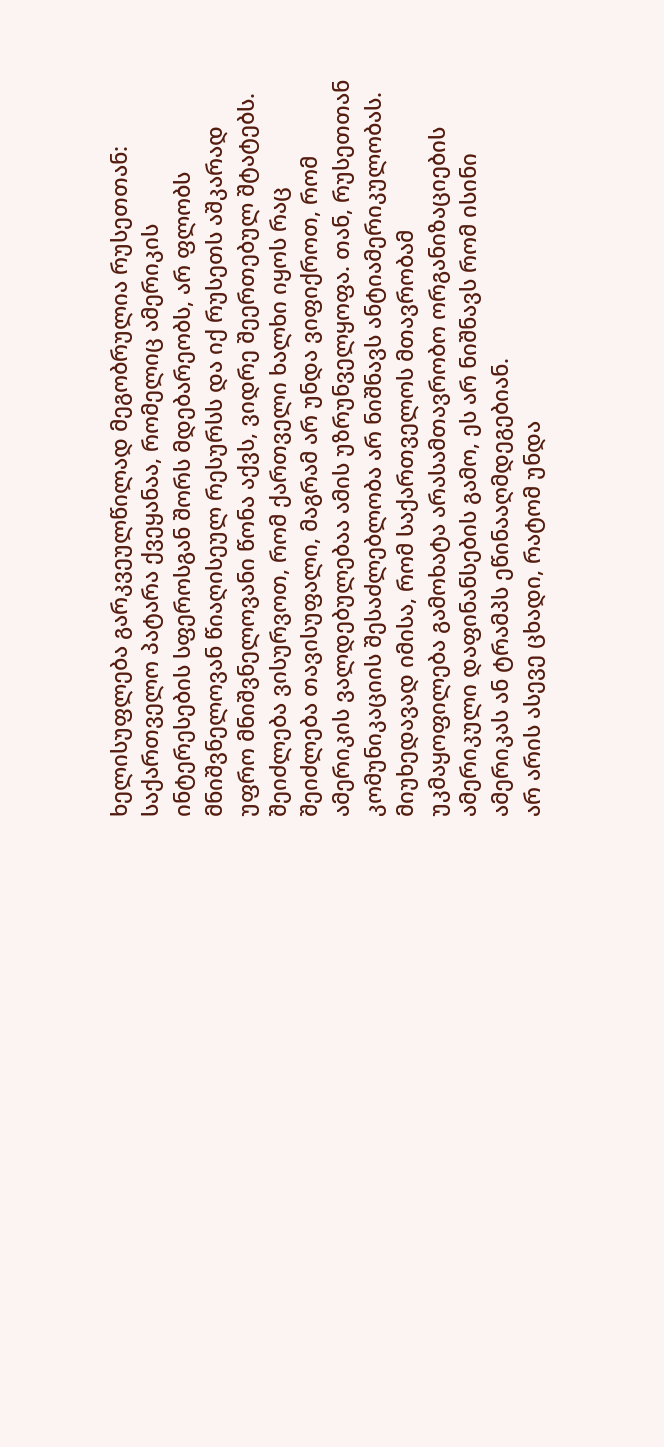ხელისუფლება გარკვეულწილად მეგობრულია რუსეთთან: საქართველო პატარა ქვეყანაა, რომელიც ამერიკის ინტერესების სფეროსგან შორს მდებარეობს, არ ფლობს მნიშვნელოვან წიაღისეულ რესურსს და იქ რუსეთს აშკარად უფრო მნიშვნელოვანი წონა აქვს, ვიდრე შეერთებულ შტატებს. შეიძლება ვისურვოთ, რომ ქართველი ხალხი იყოს რაც შეიძლება თავისუფალი, მაგრამ არ უნდა ვიფიქროთ, რომ ამერიკის ვალდებულებაა ამის უზრუნველყოფა. თან, რუსეთთან კომუნიკაციის შესაძლებლობა არ ნიშნავს ანტიამერიკულობას. მიუხედავად იმისა, რომ საქართველოს მთავრობამ უკმაყოფილება გამოხატა არასამთავრობო ორგანიზაციების ამერიკული დაფინანსების გამო, ეს არ ნიშნავს რომ ისინი ამერიკას ან ტრამპს ეწინააღმდეგებიან.
არ არის ასევე ცხადი, რატომ უნდა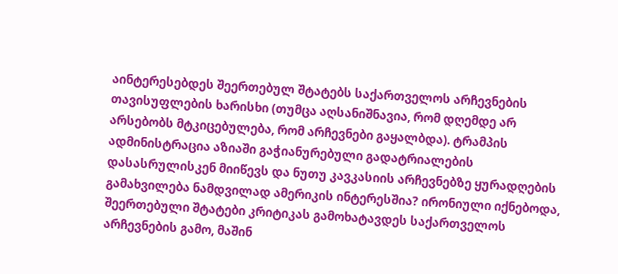აინტერესებდეს შეერთებულ შტატებს საქართველოს არჩევნების თავისუფლების ხარისხი (თუმცა აღსანიშნავია, რომ დღემდე არ არსებობს მტკიცებულება, რომ არჩევნები გაყალბდა). ტრამპის ადმინისტრაცია აზიაში გაჭიანურებული გადატრიალების დასასრულისკენ მიიწევს და ნუთუ კავკასიის არჩევნებზე ყურადღების გამახვილება ნამდვილად ამერიკის ინტერესშია? ირონიული იქნებოდა, შეერთებული შტატები კრიტიკას გამოხატავდეს საქართველოს არჩევნების გამო, მაშინ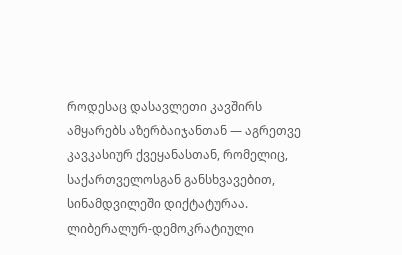როდესაც დასავლეთი კავშირს ამყარებს აზერბაიჯანთან — აგრეთვე კავკასიურ ქვეყანასთან, რომელიც, საქართველოსგან განსხვავებით, სინამდვილეში დიქტატურაა.
ლიბერალურ-დემოკრატიული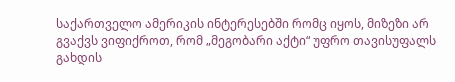საქართველო ამერიკის ინტერესებში რომც იყოს, მიზეზი არ გვაქვს ვიფიქროთ, რომ „მეგობარი აქტი“ უფრო თავისუფალს გახდის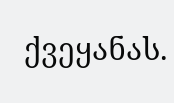ქვეყანას.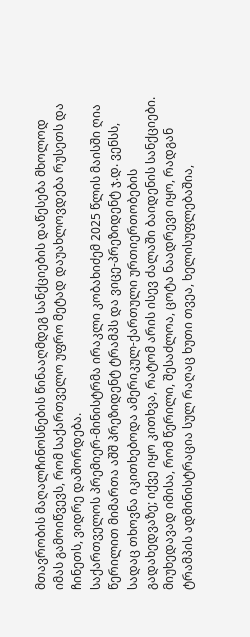მთავრობის მაღალჩინოსნების წინააღმდეგ სანქციების დაწესება მხოლოდ იმას გამოიწვევს, რომ საქართველო უფრო მეტად დაუახლოვდება რუსეთს და ჩინეთს, ვიდრე დაშორდება.
საქართველოს პრემიერ-მინისტრმა ირაკლი კობახიძემ 2025 წლის მაისში ღია წერილით მიმართა აშშ პრეზიდენტ ტრამპს და ვიცე-პრეზიდენტ ჯ.დ. ვენსს, სადაც თხოვნა იკითხებოდა ამერიკულ-ქართული ურთიერთობების გადახედვაზე; იქვე იყო კითხვა, რატომ არის ისევ ძალაში ბაიდენის სანქციები. მიუხედავად იმისა, რომ წერილი, შესაძლოა, ცოტა ნაადრევი იყო, რადგან ტრამპის ადმინისტრაცია სულ რაღაც ხუთი თვეა, ხელისუფლებაშია,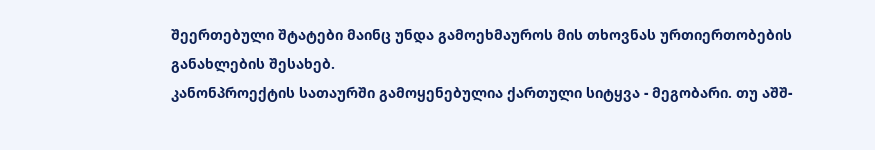შეერთებული შტატები მაინც უნდა გამოეხმაუროს მის თხოვნას ურთიერთობების განახლების შესახებ.
კანონპროექტის სათაურში გამოყენებულია ქართული სიტყვა - მეგობარი. თუ აშშ-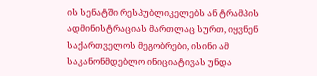ის სენატში რესპუბლიკელებს ან ტრამპის ადმინისტრაციას მართლაც სურთ, იყვნენ საქართველოს მეგობრები, ისინი ამ საკანონმდებლო ინიციატივას უნდა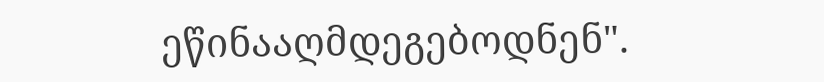ეწინააღმდეგებოდნენ".